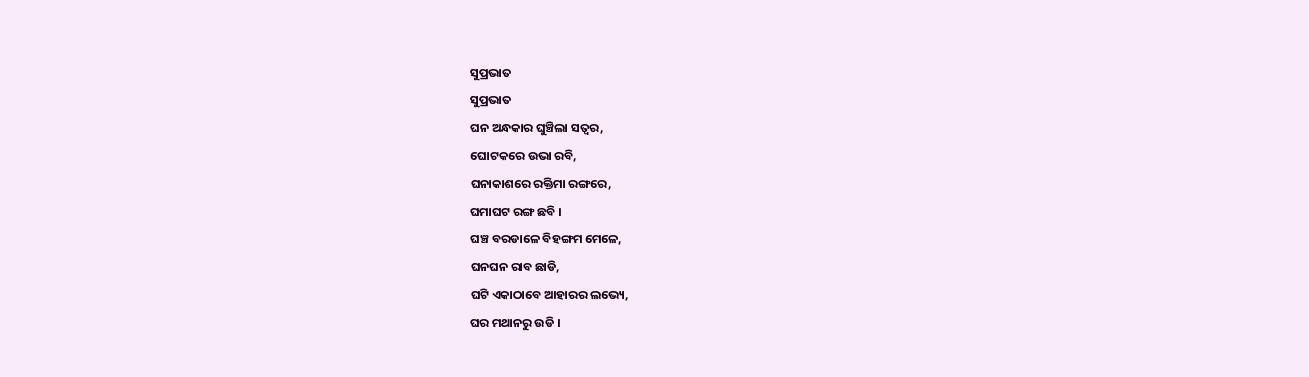ସୁପ୍ରଭାତ
ସୁପ୍ରଭାତ
ଘନ ଅନ୍ଧକାର ଘୁଞ୍ଚିଲା ସତ୍ବର,
ଘୋଟକରେ ଉଭା ରବି,
ଘନାକାଶରେ ରକ୍ତିମା ରଙ୍ଗରେ,
ଘମାଘଟ ରଙ୍ଗ ଛବି ।
ଘଞ୍ଚ ବରଡାଳେ ବିହଙ୍ଗମ ମେଳେ,
ଘନଘନ ରାବ ଛାଡି,
ଘଟି ଏକାଠାବେ ଆହାରର ଲଭ୍ୟେ,
ଘର ମଥାନରୁ ଉଡି ।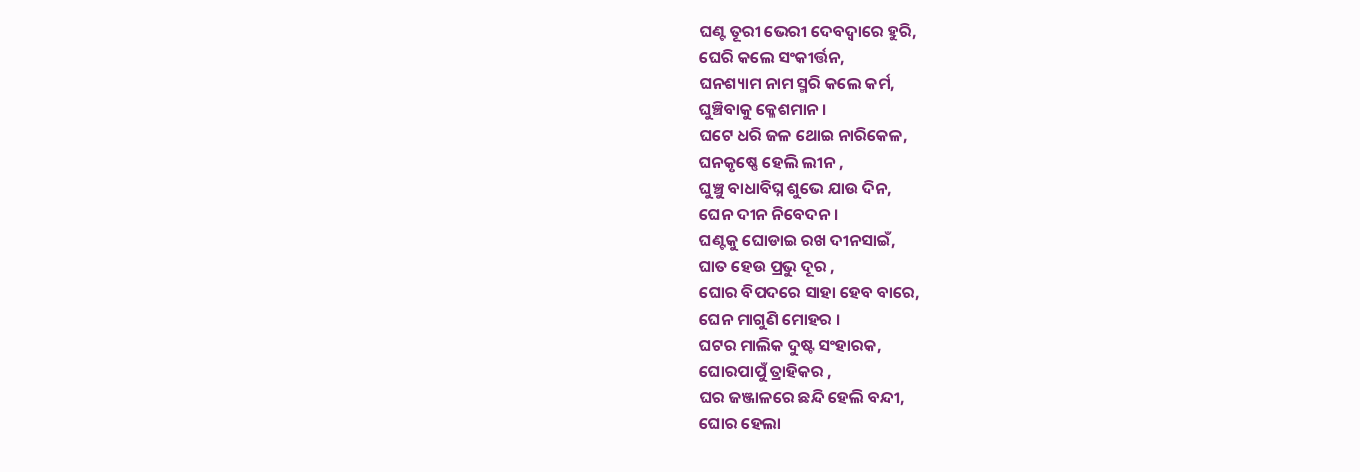ଘଣ୍ଟ ତୂରୀ ଭେରୀ ଦେବଦ୍ବାରେ ହୁରି,
ଘେରି କଲେ ସଂକୀର୍ତ୍ତନ,
ଘନଶ୍ୟାମ ନାମ ସ୍ମରି କଲେ କର୍ମ,
ଘୁଞ୍ଚିବାକୁ କ୍ଳେଶମାନ ।
ଘଟେ ଧରି ଜଳ ଥୋଇ ନାରିକେଳ,
ଘନକୃଷ୍ଣେ ହେଲି ଲୀନ ,
ଘୁଞ୍ଚୁ ବାଧାବିଘ୍ନ ଶୁଭେ ଯାଉ ଦିନ,
ଘେନ ଦୀନ ନିବେଦନ ।
ଘଣ୍ଟକୁ ଘୋଡାଇ ରଖ ଦୀନସାଇଁ,
ଘାତ ହେଉ ପ୍ରଭୁ ଦୂର ,
ଘୋର ବିପଦରେ ସାହା ହେବ ବାରେ,
ଘେନ ମାଗୁଣି ମୋହର ।
ଘଟର ମାଲିକ ଦୁଷ୍ଟ ସଂହାରକ,
ଘୋରପାପୁଁ ତ୍ରାହିକର ,
ଘର ଜଞ୍ଜାଳରେ ଛନ୍ଦି ହେଲି ବନ୍ଦୀ,
ଘୋର ହେଲା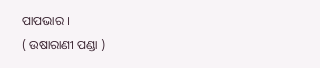ପାପଭାର ।
( ଉଷାରାଣୀ ପଣ୍ଡା )